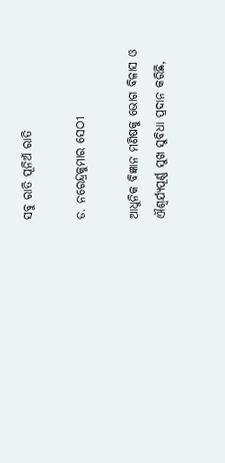ସବୁ ରାତି ପୂନିଅଁ ରାତି

ଡ. ନରେନ୍ଦ୍ରକୁମାର ସେଠୀ

ଆଧୁନିକ ବିଜ୍ଞାନ ମଣିଷକୁ ଭୋଗ ବିଳାସ ଓ ଐଶ୍ୱର୍ଯ୍ୟପୂର୍ଣ୍ଣ ସୁଖ ସୁବିଧା ପ୍ରଦାନ କରିଛି,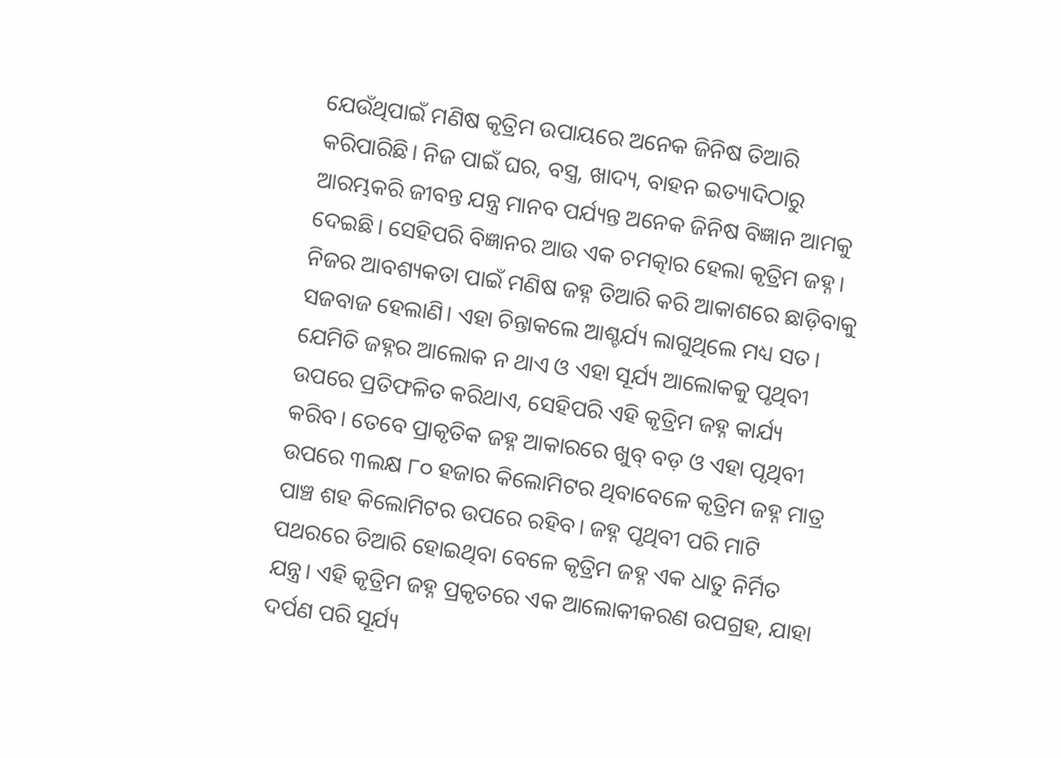ଯେଉଁଥିପାଇଁ ମଣିଷ କୃତ୍ରିମ ଉପାୟରେ ଅନେକ ଜିନିଷ ତିଆରି କରିପାରିଛି। ନିଜ ପାଇଁ ଘର, ବସ୍ତ୍ର, ଖାଦ୍ୟ, ବାହନ ଇତ୍ୟାଦିଠାରୁ ଆରମ୍ଭକରି ଜୀବନ୍ତ ଯନ୍ତ୍ର ମାନବ ପର୍ଯ୍ୟନ୍ତ ଅନେକ ଜିନିଷ ବିଜ୍ଞାନ ଆମକୁ ଦେଇଛି। ସେହିପରି ବିଜ୍ଞାନର ଆଉ ଏକ ଚମତ୍କାର ହେଲା କୃତ୍ରିମ ଜହ୍ନ। ନିଜର ଆବଶ୍ୟକତା ପାଇଁ ମଣିଷ ଜହ୍ନ ତିଆରି କରି ଆକାଶରେ ଛାଡ଼ିବାକୁ ସଜବାଜ ହେଲାଣି। ଏହା ଚିନ୍ତାକଲେ ଆଶ୍ଚର୍ଯ୍ୟ ଲାଗୁଥିଲେ ମଧ୍ୟ ସତ। ଯେମିତି ଜହ୍ନର ଆଲୋକ ନ ଥାଏ ଓ ଏହା ସୂର୍ଯ୍ୟ ଆଲୋକକୁ ପୃଥିବୀ ଉପରେ ପ୍ରତିଫଳିତ କରିଥାଏ, ସେହିପରି ଏହି କୃତ୍ରିମ ଜହ୍ନ କାର୍ଯ୍ୟ କରିବ। ତେବେ ପ୍ରାକୃତିକ ଜହ୍ନ ଆକାରରେ ଖୁବ୍‌ ବଡ଼ ଓ ଏହା ପୃଥିବୀ ଉପରେ ୩ଲକ୍ଷ ୮୦ ହଜାର କିଲୋମିଟର ଥିବାବେଳେ କୃତ୍ରିମ ଜହ୍ନ ମାତ୍ର ପାଞ୍ଚ ଶହ କିଲୋମିଟର ଉପରେ ରହିବ। ଜହ୍ନ ପୃଥିବୀ ପରି ମାଟି ପଥରରେ ତିଆରି ହୋଇଥିବା ବେଳେ କୃତ୍ରିମ ଜହ୍ନ ଏକ ଧାତୁ ନିର୍ମିତ ଯନ୍ତ୍ର। ଏହି କୃତ୍ରିମ ଜହ୍ନ ପ୍ରକୃତରେ ଏକ ଆଲୋକୀକରଣ ଉପଗ୍ରହ, ଯାହା ଦର୍ପଣ ପରି ସୂର୍ଯ୍ୟ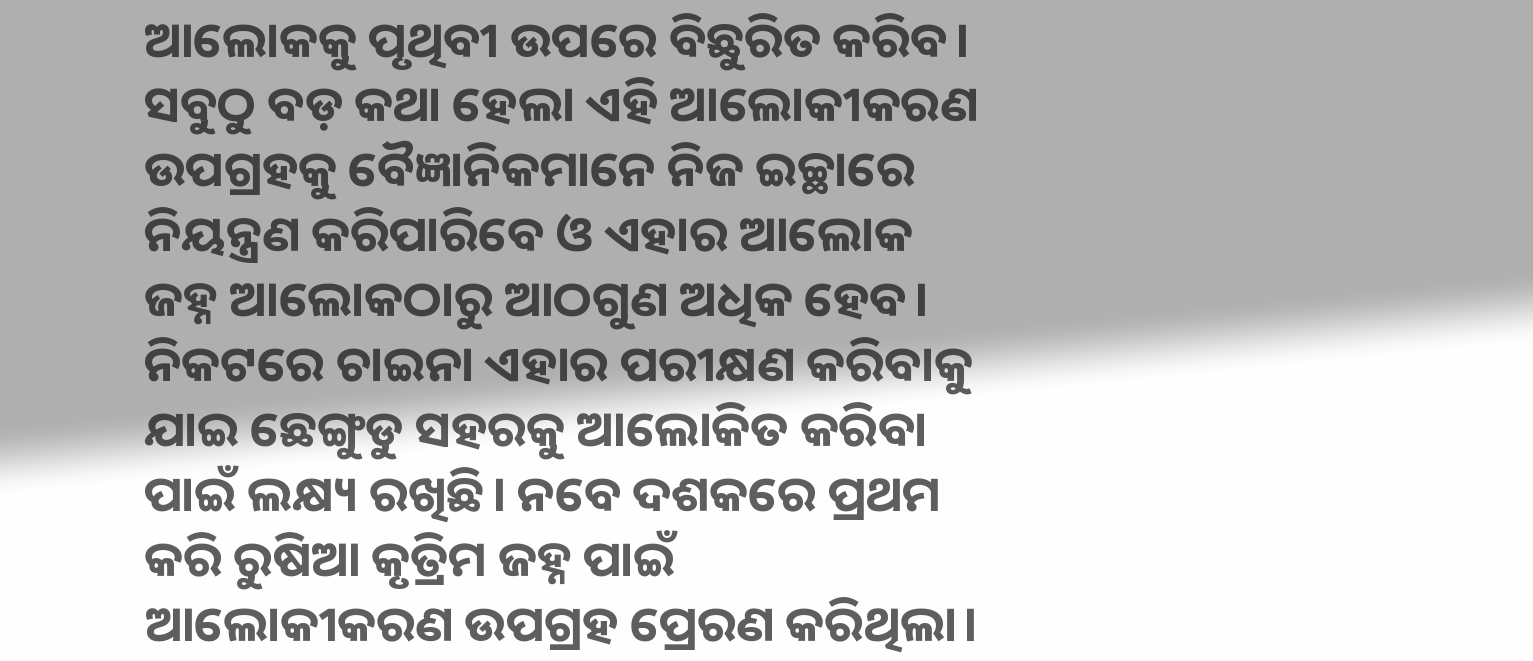ଆଲୋକକୁ ପୃଥିବୀ ଉପରେ ବିଛୁରିତ କରିବ। ସବୁଠୁ ବଡ଼ କଥା ହେଲା ଏହି ଆଲୋକୀକରଣ ଉପଗ୍ରହକୁ ବୈଜ୍ଞାନିକମାନେ ନିଜ ଇଚ୍ଛାରେ ନିୟନ୍ତ୍ରଣ କରିପାରିବେ ଓ ଏହାର ଆଲୋକ ଜହ୍ନ ଆଲୋକଠାରୁ ଆଠଗୁଣ ଅଧିକ ହେବ।
ନିକଟରେ ଚାଇନା ଏହାର ପରୀକ୍ଷଣ କରିବାକୁ ଯାଇ ଛେଙ୍ଗୁଡୁ ସହରକୁ ଆଲୋକିତ କରିବା ପାଇଁ ଲକ୍ଷ୍ୟ ରଖିଛି। ନବେ ଦଶକରେ ପ୍ରଥମ କରି ରୁଷିଆ କୃତ୍ରିମ ଜହ୍ନ ପାଇଁ ଆଲୋକୀକରଣ ଉପଗ୍ରହ ପ୍ରେରଣ କରିଥିଲା।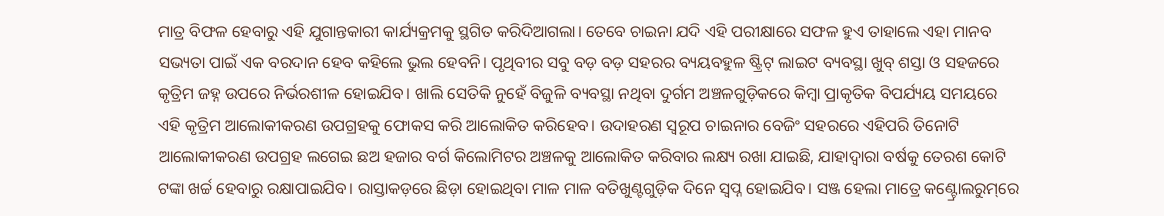ମାତ୍ର ବିଫଳ ହେବାରୁ ଏହି ଯୁଗାନ୍ତକାରୀ କାର୍ଯ୍ୟକ୍ରମକୁ ସ୍ଥଗିତ କରିଦିଆଗଲା। ତେବେ ଚାଇନା ଯଦି ଏହି ପରୀକ୍ଷାରେ ସଫଳ ହୁଏ ତାହାଲେ ଏହା ମାନବ ସଭ୍ୟତା ପାଇଁ ଏକ ବରଦାନ ହେବ କହିଲେ ଭୁଲ ହେବନି। ପୃଥିବୀର ସବୁ ବଡ଼ ବଡ଼ ସହରର ବ୍ୟୟବହୁଳ ଷ୍ଟ୍ରିଟ୍‌ ଲାଇଟ ବ୍ୟବସ୍ଥା ଖୁବ୍‌ ଶସ୍ତା ଓ ସହଜରେ କୃତ୍ରିମ ଜହ୍ନ ଉପରେ ନିର୍ଭରଶୀଳ ହୋଇଯିବ। ଖାଲି ସେତିକି ନୁହେଁ ବିଜୁଳି ବ୍ୟବସ୍ଥା ନଥିବା ଦୁର୍ଗମ ଅଞ୍ଚଳଗୁଡ଼ିକରେ କିମ୍ବା ପ୍ରାକୃତିକ ବିପର୍ଯ୍ୟୟ ସମୟରେ ଏହି କୃତ୍ରିମ ଆଲୋକୀକରଣ ଉପଗ୍ରହକୁ ଫୋକସ କରି ଆଲୋକିତ କରିହେବ। ଉଦାହରଣ ସ୍ବରୂପ ଚାଇନାର ବେଜିଂ ସହରରେ ଏହିପରି ତିନୋଟି ଆଲୋକୀକରଣ ଉପଗ୍ରହ ଲଗେଇ ଛଅ ହଜାର ବର୍ଗ କିଲୋମିଟର ଅଞ୍ଚଳକୁ ଆଲୋକିତ କରିବାର ଲକ୍ଷ୍ୟ ରଖା ଯାଇଛି, ଯାହାଦ୍ୱାରା ବର୍ଷକୁ ତେରଶ କୋଟି ଟଙ୍କା ଖର୍ଚ୍ଚ ହେବାରୁ ରକ୍ଷାପାଇଯିବ। ରାସ୍ତାକଡ଼ରେ ଛିଡ଼ା ହୋଇଥିବା ମାଳ ମାଳ ବତିଖୁଣ୍ଟଗୁଡ଼ିକ ଦିନେ ସ୍ବପ୍ନ ହୋଇଯିବ। ସଞ୍ଜ ହେଲା ମାତ୍ରେ କଣ୍ଟ୍ରୋଲରୁମ୍‌ରେ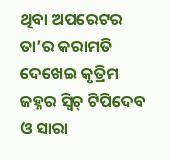ଥିବା ଅପରେଟର ତା’ର କରାମତି ଦେଖେଇ କୃତ୍ରିମ ଜହ୍ନର ସ୍ବିଚ୍‌ ଟିପିଦେବ ଓ ସାରା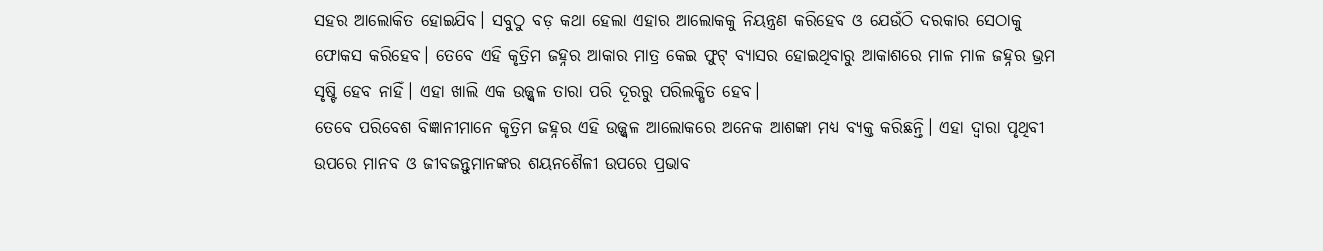ସହର ଆଲୋକିତ ହୋଇଯିବ। ସବୁଠୁ ବଡ଼ କଥା ହେଲା ଏହାର ଆଲୋକକୁ ନିୟନ୍ତ୍ରଣ କରିହେବ ଓ ଯେଉଁଠି ଦରକାର ସେଠାକୁ ଫୋକସ କରିହେବ। ତେବେ ଏହି କୃତ୍ରିମ ଜହ୍ନର ଆକାର ମାତ୍ର କେଇ ଫୁଟ୍‌ ବ୍ୟାସର ହୋଇଥିବାରୁ ଆକାଶରେ ମାଳ ମାଳ ଜହ୍ନର ଭ୍ରମ ସୃଷ୍ଟି ହେବ ନାହିଁ। ଏହା ଖାଲି ଏକ ଉଜ୍ଜ୍ୱଳ ତାରା ପରି ଦୂରରୁ ପରିଲକ୍ଷିତ ହେବ।
ତେବେ ପରିବେଶ ବିଜ୍ଞାନୀମାନେ କୃତ୍ରିମ ଜହ୍ନର ଏହି ଉଜ୍ଜ୍ୱଳ ଆଲୋକରେ ଅନେକ ଆଶଙ୍କା ମଧ୍ୟ ବ୍ୟକ୍ତ କରିଛନ୍ତି। ଏହା ଦ୍ୱାରା ପୃଥିବୀ ଉପରେ ମାନବ ଓ ଜୀବଜନ୍ତୁମାନଙ୍କର ଶୟନଶୈଳୀ ଉପରେ ପ୍ରଭାବ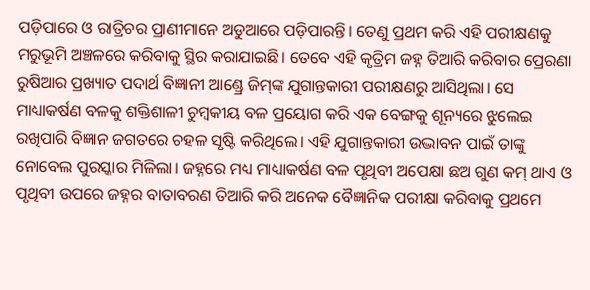ପଡ଼ିପାରେ ଓ ରାତ୍ରିଚର ପ୍ରାଣୀମାନେ ଅଡୁଆରେ ପଡ଼ିପାରନ୍ତି। ତେଣୁ ପ୍ରଥମ କରି ଏହି ପରୀକ୍ଷଣକୁ ମରୁଭୂମି ଅଞ୍ଚଳରେ କରିବାକୁ ସ୍ଥିର କରାଯାଇଛି। ତେବେ ଏହି କୃତ୍ରିମ ଜହ୍ନ ତିଆରି କରିବାର ପ୍ରେରଣା ରୁଷିଆର ପ୍ରଖ୍ୟାତ ପଦାର୍ଥ ବିଜ୍ଞାନୀ ଆଣ୍ଡ୍ରେ ଜିମ୍‌ଙ୍କ ଯୁଗାନ୍ତକାରୀ ପରୀକ୍ଷଣରୁ ଆସିଥିଲା। ସେ ମାଧ୍ୟାକର୍ଷଣ ବଳକୁ ଶକ୍ତିଶାଳୀ ଚୁମ୍ବକୀୟ ବଳ ପ୍ରୟୋଗ କରି ଏକ ବେଙ୍ଗକୁ ଶୂନ୍ୟରେ ଝୁଲେଇ ରଖିପାରି ବିଜ୍ଞାନ ଜଗତରେ ଚହଳ ସୃଷ୍ଟି କରିଥିଲେ। ଏହି ଯୁଗାନ୍ତକାରୀ ଉଦ୍ଭାବନ ପାଇଁ ତାଙ୍କୁ ନୋବେଲ ପୁରସ୍କାର ମିଳିଲା। ଜହ୍ନରେ ମଧ୍ୟ ମାଧ୍ୟାକର୍ଷଣ ବଳ ପୃଥିବୀ ଅପେକ୍ଷା ଛଅ ଗୁଣ କମ୍‌ ଥାଏ ଓ ପୃଥିବୀ ଉପରେ ଜହ୍ନର ବାତାବରଣ ତିଆରି କରି ଅନେକ ବୈଜ୍ଞାନିକ ପରୀକ୍ଷା କରିବାକୁ ପ୍ରଥମେ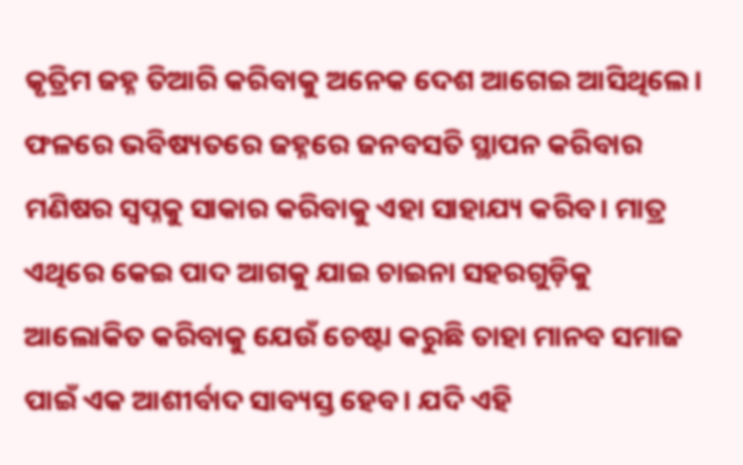କୃତ୍ରିମ ଜହ୍ନ ତିଆରି କରିବାକୁ ଅନେକ ଦେଶ ଆଗେଇ ଆସିଥିଲେ। ଫଳରେ ଭବିଷ୍ୟତରେ ଜହ୍ନରେ ଜନବସତି ସ୍ଥାପନ କରିବାର ମଣିଷର ସ୍ବପ୍ନକୁ ସାକାର କରିବାକୁ ଏହା ସାହାଯ୍ୟ କରିବ। ମାତ୍ର ଏଥିରେ କେଇ ପାଦ ଆଗକୁ ଯାଇ ଚାଇନା ସହରଗୁଡ଼ିକୁ ଆଲୋକିତ କରିବାକୁ ଯେଉଁ ଚେଷ୍ଟା କରୁଛି ତାହା ମାନବ ସମାଜ ପାଇଁ ଏକ ଆଶୀର୍ବାଦ ସାବ୍ୟସ୍ତ ହେବ। ଯଦି ଏହି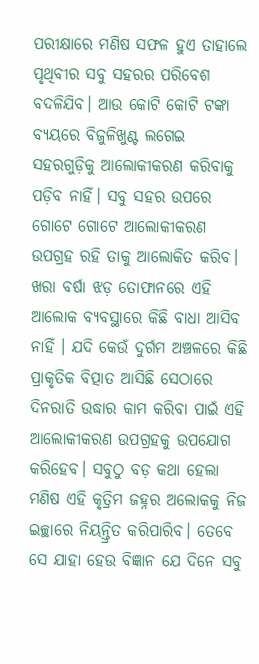ପରୀକ୍ଷାରେ ମଣିଷ ସଫଳ ହୁଏ ତାହାଲେ ପୃଥିବୀର ସବୁ ସହରର ପରିବେଶ ବଦଳିଯିବ। ଆଉ କୋଟି କୋଟି ଟଙ୍କା ବ୍ୟୟରେ ବିଜୁଳିଖୁଣ୍ଟ ଲଗେଇ ସହରଗୁଡ଼ିକୁ ଆଲୋକୀକରଣ କରିବାକୁ ପଡ଼ିବ ନାହିଁ। ସବୁ ସହର ଉପରେ ଗୋଟେ ଗୋଟେ ଆଲୋକୀକରଣ ଉପଗ୍ରହ ରହି ତାକୁ ଆଲୋକିତ କରିବ। ଖରା ବର୍ଷା ଝଡ଼ ତୋଫାନରେ ଏହି ଆଲୋକ ବ୍ୟବସ୍ଥାରେ କିଛି ବାଧା ଆସିବ ନାହିଁ । ଯଦି କେଉଁ ଦୁର୍ଗମ ଅଞ୍ଚଳରେ କିଛି ପ୍ରାକୃତିକ ବିତ୍ପାତ ଆସିଛି ସେଠାରେ ଦିନରାତି ଉଦ୍ଧାର କାମ କରିବା ପାଇଁ ଏହି ଆଲୋକୀକରଣ ଉପଗ୍ରହକୁ ଉପଯୋଗ କରିହେବ। ସବୁଠୁ ବଡ଼ କଥା ହେଲା ମଣିଷ ଏହି କୃତ୍ରିମ ଜହ୍ନର ଅଲୋକକୁ ନିଜ ଇଚ୍ଛାରେ ନିୟନ୍ତ୍ରିତ କରିପାରିବ। ତେବେ ସେ ଯାହା ହେଉ ବିଜ୍ଞାନ ଯେ ଦିନେ ସବୁ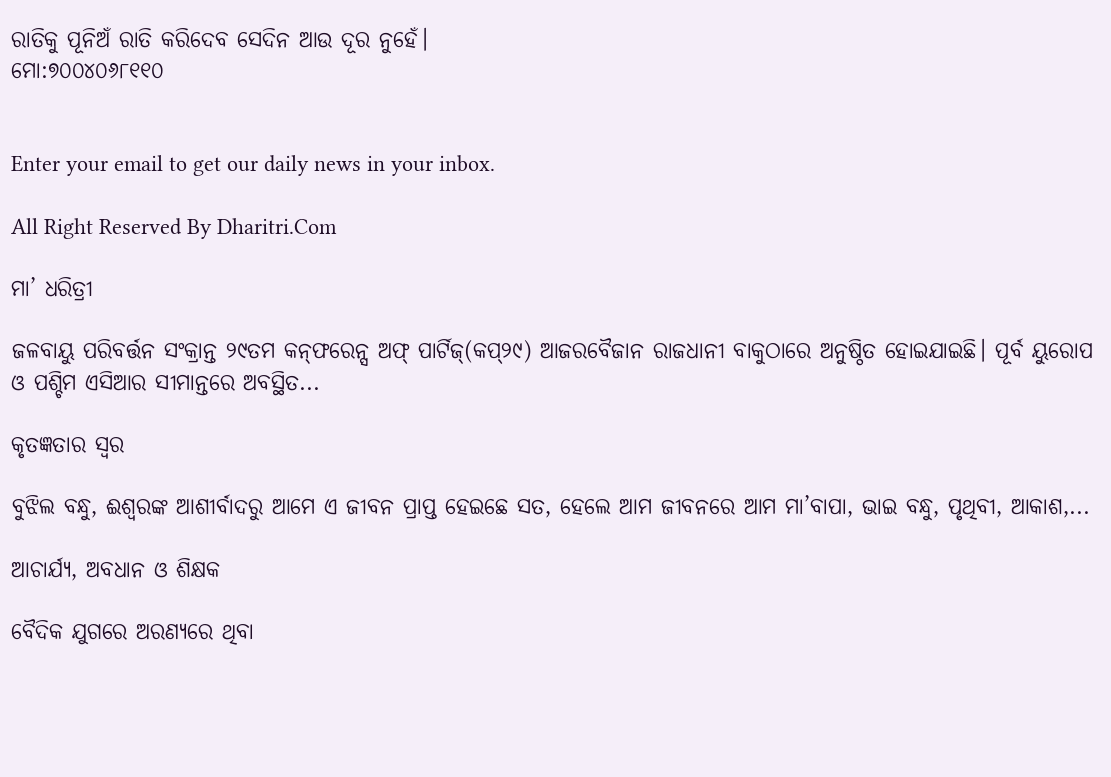ରାତିକୁ ପୂନିଅଁ ରାତି କରିଦେବ ସେଦିନ ଆଉ ଦୂର ନୁହେଁ।
ମୋ:୭୦୦୪୦୬୮୧୧୦


Enter your email to get our daily news in your inbox.

All Right Reserved By Dharitri.Com

ମା’ ଧରିତ୍ରୀ

ଜଳବାୟୁ ପରିବର୍ତ୍ତନ ସଂକ୍ରାନ୍ତ ୨୯ତମ କନ୍‌ଫରେନ୍ସ ଅଫ୍‌ ପାର୍ଟିଜ୍‌(କପ୍‌୨୯) ଆଜରବୈଜାନ ରାଜଧାନୀ ବାକୁଠାରେ ଅନୁଷ୍ଠିତ ହୋଇଯାଇଛି। ପୂର୍ବ ୟୁରୋପ ଓ ପଶ୍ଚିମ ଏସିଆର ସୀମାନ୍ତରେ ଅବସ୍ଥିତ...

କୃତଜ୍ଞତାର ସ୍ବର

ବୁଝିଲ ବନ୍ଧୁ, ଈଶ୍ବରଙ୍କ ଆଶୀର୍ବାଦରୁ ଆମେ ଏ ଜୀବନ ପ୍ରାପ୍ତ ହେଇଛେ ସତ, ହେଲେ ଆମ ଜୀବନରେ ଆମ ମା’ବାପା, ଭାଇ ବନ୍ଧୁ, ପୃଥିବୀ, ଆକାଶ,...

ଆଚାର୍ଯ୍ୟ, ଅବଧାନ ଓ ଶିକ୍ଷକ

ବୈଦିକ ଯୁଗରେ ଅରଣ୍ୟରେ ଥିବା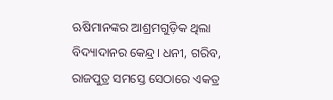ଋଷିମାନଙ୍କର ଆଶ୍ରମଗୁଡ଼ିକ ଥିଲା ବିଦ୍ୟାଦାନର କେନ୍ଦ୍ର। ଧନୀ, ଗରିବ, ରାଜପୁତ୍ର ସମସ୍ତେ ସେଠାରେ ଏକତ୍ର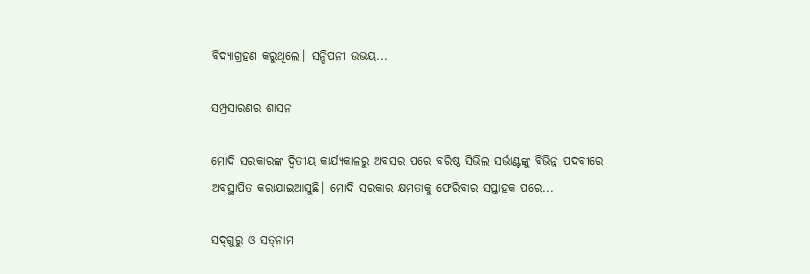ବିଦ୍ୟାଗ୍ରହଣ କରୁଥିଲେ। ସନ୍ଦିପନୀ ଉଭୟ...

ସମ୍ପ୍ରସାରଣର ଶାସନ

ମୋଦି ସରକାରଙ୍କ ଦ୍ୱିତୀୟ କାର୍ଯ୍ୟକାଳରୁ ଅବସର ପରେ ବରିଷ୍ଠ ସିଭିଲ ସର୍ଭାଣ୍ଟଙ୍କୁ ବିଭିନ୍ନ ପଦବୀରେ ଅବସ୍ଥାପିତ କରାଯାଇଆସୁଛି। ମୋଦି ସରକାର କ୍ଷମତାକୁ ଫେରିବାର ସପ୍ତାହକ ପରେ...

ସଦ୍‌ଗୁରୁ ଓ ସତ୍‌ନାମ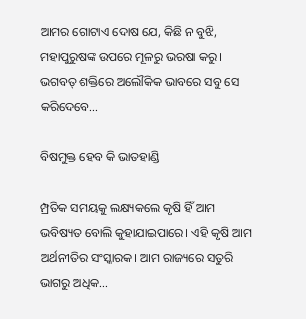ଆମର ଗୋଟାଏ ଦୋଷ ଯେ, କିଛି ନ ବୁଝି, ମହାପୁରୁଷଙ୍କ ଉପରେ ମୂଳରୁ ଭରଷା କରୁ। ଭଗବତ୍‌ ଶକ୍ତିରେ ଅଲୌକିକ ଭାବରେ ସବୁ ସେ କରିଦେବେ...

ବିଷମୁକ୍ତ ହେବ କି ଭାତହାଣ୍ଡି

ମ୍ପ୍ରତିକ ସମୟକୁ ଲକ୍ଷ୍ୟକଲେ କୃଷି ହିଁ ଆମ ଭବିଷ୍ୟତ ବୋଲି କୁହାଯାଇପାରେ। ଏହି କୃଷି ଆମ ଅର୍ଥନୀତିର ସଂସ୍କାରକ। ଆମ ରାଜ୍ୟରେ ସତୁରି ଭାଗରୁ ଅଧିକ...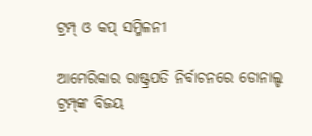ଟ୍ରମ୍ପ୍‌ ଓ କପ୍‌ ସମ୍ମିଳନୀ

ଆମେରିକାର ରାଷ୍ଟ୍ରପତି ନିର୍ବାଚନରେ ଡୋନାଲ୍ଡ ଟ୍ରମ୍ପ୍‌ଙ୍କ ବିଜୟ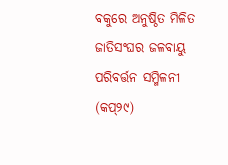ବକୁରେ ଅନୁଷ୍ଠିତ ମିଳିତ ଜାତିସଂଘର ଜଳବାୟୁ ପରିବର୍ତ୍ତନ ସମ୍ମିଳନୀ (କପ୍‌୨୯)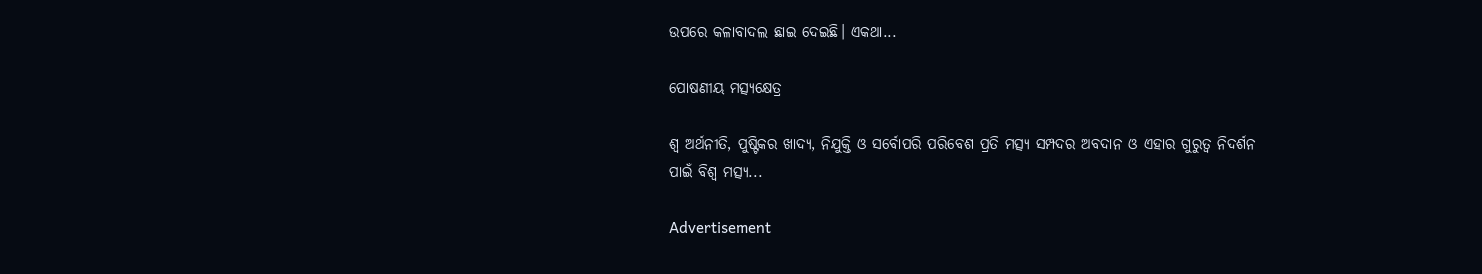ଉପରେ କଳାବାଦଲ ଛାଇ ଦେଇଛି। ଏକଥା...

ପୋଷଣୀୟ ମତ୍ସ୍ୟକ୍ଷେତ୍ର

ଶ୍ୱ ଅର୍ଥନୀତି, ପୁଷ୍ଟିକର ଖାଦ୍ୟ, ନିଯୁକ୍ତି ଓ ସର୍ବୋପରି ପରିବେଶ ପ୍ରତି ମତ୍ସ୍ୟ ସମ୍ପଦର ଅବଦାନ ଓ ଏହାର ଗୁରୁତ୍ୱ ନିଦର୍ଶନ ପାଇଁ ବିଶ୍ୱ ମତ୍ସ୍ୟ...

Advertisement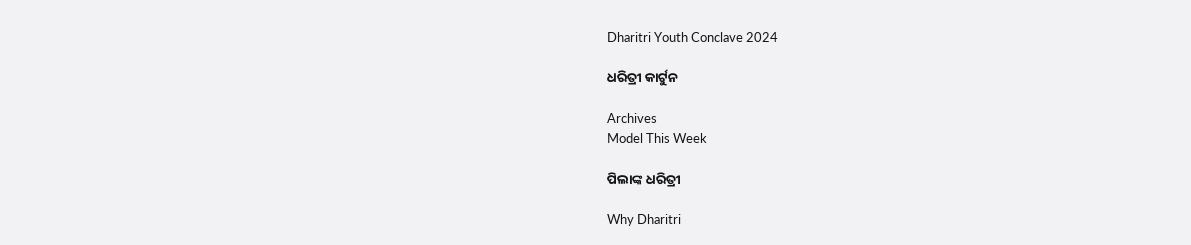Dharitri Youth Conclave 2024

ଧରିତ୍ରୀ କାର୍ଟୁନ

Archives
Model This Week

ପିଲାଙ୍କ ଧରିତ୍ରୀ

Why Dharitri